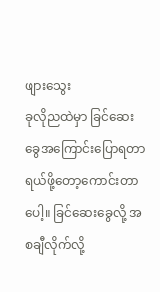ဖျားသွေး
ခုလိုညထဲမှာ ခြင်ဆေးခွေအကြောင်းပြောရတာ ရယ်ဖို့တော့ကောင်းတာပေါ့။ ခြင်ဆေးခွေလို့ အစချီလိုက်လို့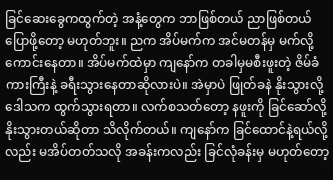ခြင်ဆေးခွေကထွက်တဲ့ အနံ့တွေက ဘာဖြစ်တယ် ညာဖြစ်တယ် ပြောဖို့တော့ မဟုတ်ဘူး။ ညက အိပ်မက်က အင်မတန်မှ မက်လို့ကောင်းနေတာ။ အိပ်မက်ထဲမှာ ကျနော်က တခါမှမစီးဖူးတဲ့ ဇိမ်ခံကားကြီးနဲ့ ခရီးသွားနေတာဆိုလားပဲ။ အဲမှာပဲ ဖြုတ်ခနဲ နိုးသွားလို့ ဒေါသက ထွက်သွားရတာ။ လက်စသတ်တော့ နဖူးကို ခြင်ဆော်လို့ နိုးသွားတယ်ဆိုတာ သိလိုက်တယ်။ ကျနော်က ခြင်ထောင်နဲ့ရယ်လို့လည်း မအိပ်တတ်သလို အခန်းကလည်း ခြင်လုံခန်းမှ မဟုတ်တော့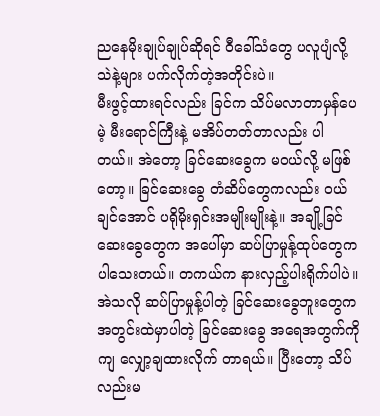ညနေမိုးချုပ်ချုပ်ဆိုရင် ဝီခေါ်သံတွေ ပလူပျံလို့ သဲနဲ့များ ပက်လိုက်တဲ့အတိုင်းပဲ။
မီးဖွင့်ထားရင်လည်း ခြင်က သိပ်မလာတာမှန်ပေမဲ့ မီးရောင်ကြီးနဲ့ မအိပ်တတ်တာလည်း ပါတယ်။ အဲတော့ ခြင်ဆေးခွေက မဝယ်လို့ မဖြစ်တော့။ ခြင်ဆေးခွေ တံဆိပ်တွေကလည်း ဝယ်ချင်အောင် ပရိုမိုးရှင်းအမျိုးမျိုးနဲ့။ အချို့ခြင်ဆေးခွေတွေက အပေါ်မှာ ဆပ်ပြာမှုန့်ထုပ်တွေက ပါသေးတယ်။ တကယ်က နားလှည့်ပါးရိုက်ပါပဲ။ အဲသလို ဆပ်ပြာမှုန့်ပါတဲ့ ခြင်ဆေးခွေဘူးတွေက အတွင်းထဲမှာပါတဲ့ ခြင်ဆေးခွေ အရေအတွက်ကိုကျ လျှော့ချထားလိုက် တာရယ်။ ပြီးတော့ သိပ်လည်းမ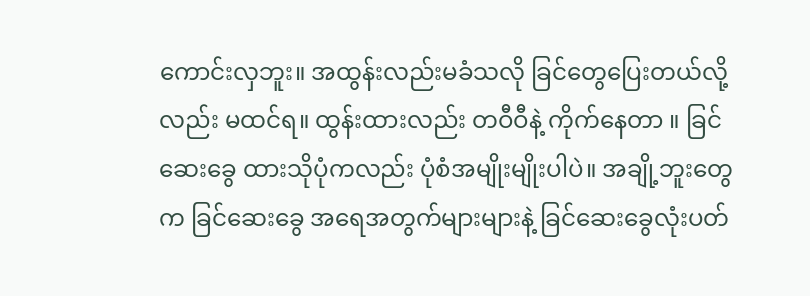ကောင်းလှဘူး။ အထွန်းလည်းမခံသလို ခြင်တွေပြေးတယ်လို့လည်း မထင်ရ။ ထွန်းထားလည်း တဝီဝီနဲ့ ကိုက်နေတာ ။ ခြင်ဆေးခွေ ထားသိုပုံကလည်း ပုံစံအမျိုးမျိုးပါပဲ။ အချို့ဘူးတွေက ခြင်ဆေးခွေ အရေအတွက်များများနဲ့ ခြင်ဆေးခွေလုံးပတ်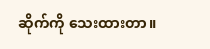ဆိုက်ကို သေးထားတာ။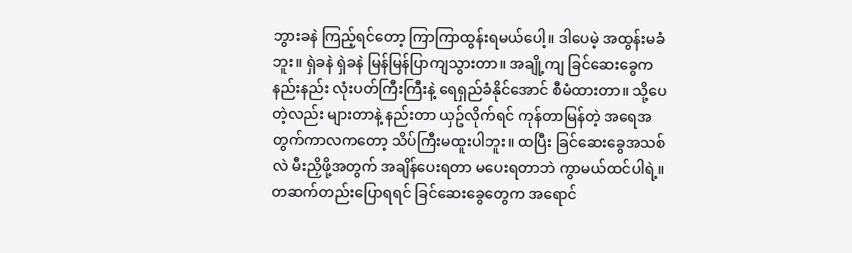ဘွားခနဲ ကြည့်ရင်တော့ ကြာကြာထွန်းရမယ်ပေါ့။ ဒါပေမဲ့ အထွန်းမခံဘူး။ ရှဲခနဲ ရှဲခနဲ မြန်မြန်ပြာကျသွားတာ။ အချို့ကျ ခြင်ဆေးခွေက နည်းနည်း လုံးပတ်ကြီးကြီးနဲ့ ရေရှည်ခံနိုင်အောင် စီမံထားတာ။ သို့ပေတဲ့လည်း များတာနဲ့ နည်းတာ ယှဥ်လိုက်ရင် ကုန်တာမြန်တဲ့ အရေအတွက်ကာလကတော့ သိပ်ကြီးမထူးပါဘူး။ ထပြီး ခြင်ဆေးခွေအသစ်လဲ မီးညှိဖို့အတွက် အချိန်ပေးရတာ မပေးရတာဘဲ ကွာမယ်ထင်ပါရဲ့။
တဆက်တည်းပြောရရင် ခြင်ဆေးခွေတွေက အရောင်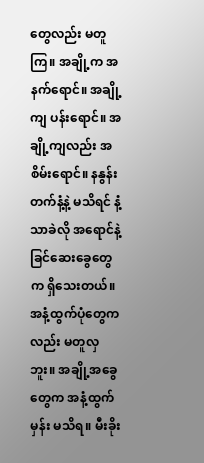တွေလည်း မတူကြ။ အချို့က အနက်ရောင်။ အချို့ကျ ပန်းရောင်။ အချို့ကျလည်း အစိမ်းရောင်။ နနွန်းတက်နံ့နဲ့ မသိရင် နံ့သာခဲလို အရောင်နဲ့ ခြင်ဆေးခွေတွေက ရှိသေးတယ်။ အနံ့ထွက်ပုံတွေကလည်း မတူလှဘူး။ အချို့အခွေတွေက အနံ့ထွက်မှန်း မသိရ။ မီးခိုး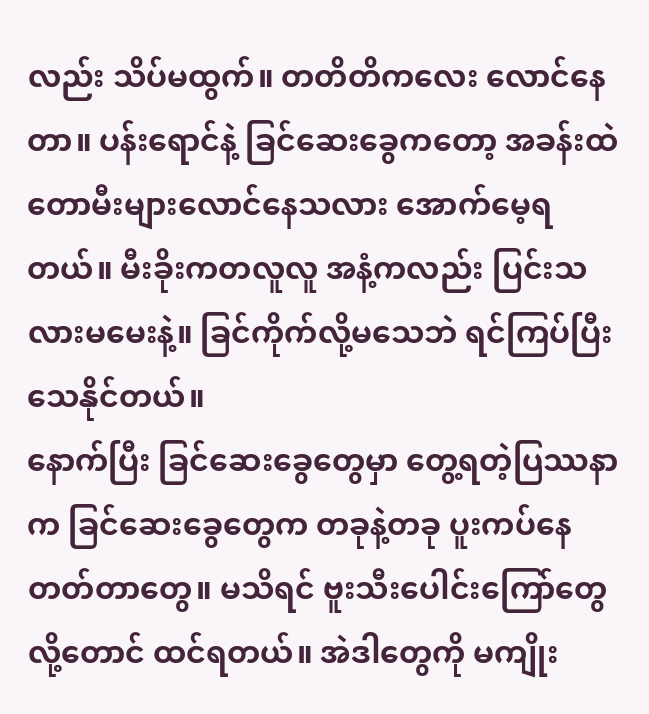လည်း သိပ်မထွက်။ တတိတိကလေး လောင်နေတာ။ ပန်းရောင်နဲ့ ခြင်ဆေးခွေကတော့ အခန်းထဲ တောမီးများလောင်နေသလား အောက်မေ့ရတယ်။ မီးခိုးကတလူလူ အနံ့ကလည်း ပြင်းသလားမမေးနဲ့။ ခြင်ကိုက်လို့မသေဘဲ ရင်ကြပ်ပြီး သေနိုင်တယ်။
နောက်ပြီး ခြင်ဆေးခွေတွေမှာ တွေ့ရတဲ့ပြဿနာက ခြင်ဆေးခွေတွေက တခုနဲ့တခု ပူးကပ်နေတတ်တာတွေ။ မသိရင် ဗူးသီးပေါင်းကြော်တွေလို့တောင် ထင်ရတယ်။ အဲဒါတွေကို မကျိုး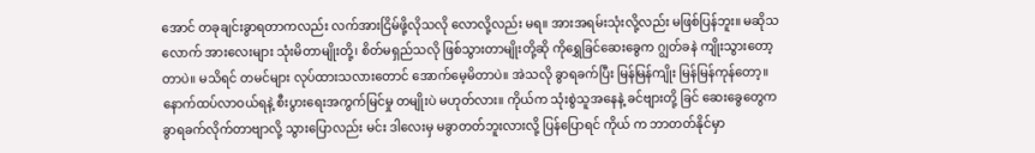အောင် တခုချင်းခွာရတာကလည်း လက်အားငြိမ်ဖို့လိုသလို လောလို့လည်း မရ။ အားအရမ်းသုံးလို့လည်း မဖြစ်ပြန်ဘူး။ မဆိုသလောက် အားလေးများ သုံးမိတာမျိုးတို့၊ စိတ်မရှည်သလို ဖြစ်သွားတာမျိုးတို့ဆို ကိုရွှေခြင်ဆေးခွေက ဂျွတ်ခနဲ ကျိုးသွားတော့တာပဲ။ မသိရင် တမင်များ လုပ်ထားသလားတောင် အောက်မေ့မိတာပဲ။ အဲသလို ခွာရခက်ပြီး မြန်မြန်ကျိုး မြန်မြန်ကုန်တော့။နောက်ထပ်လာဝယ်ရနဲ့ စီးပွားရေးအကွက်မြင်မှု တမျိုးပဲ မဟုတ်လား။ ကိုယ်က သုံးစွဲသူအနေနဲ့ ခင်ဗျားတို့ ခြင် ဆေးခွေတွေက ခွာရခက်လိုက်တာဗျာလို့ သွားပြောလည်း မင်း ဒါလေးမှ မခွာတတ်ဘူးလားလို့ ပြန်ပြောရင် ကိုယ် က ဘာတတ်နိုင်မှာ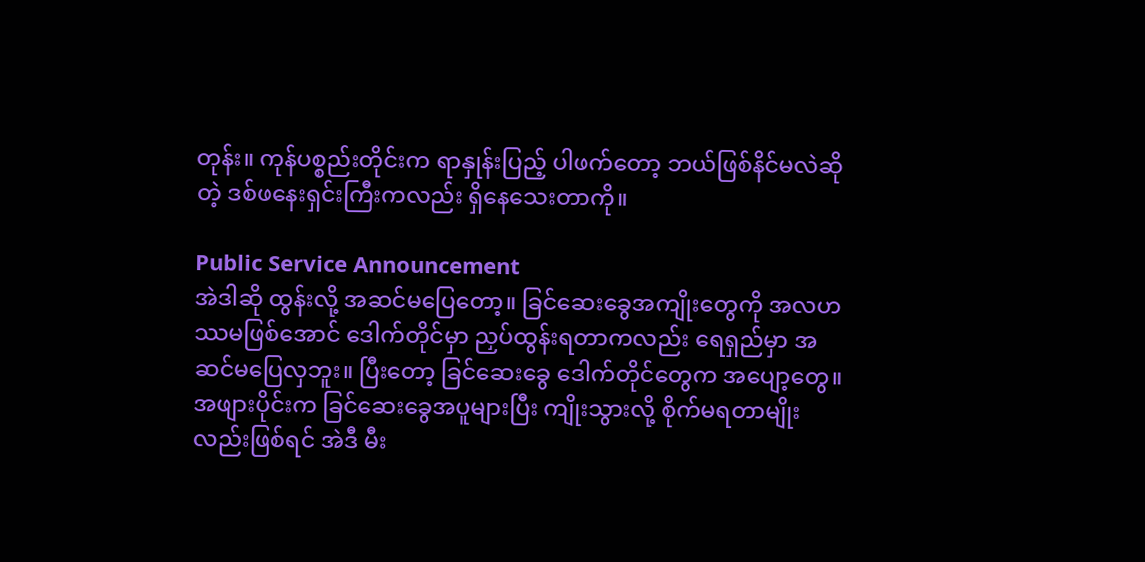တုန်း။ ကုန်ပစ္စည်းတိုင်းက ရာနှုန်းပြည့် ပါဖက်တော့ ဘယ်ဖြစ်နိင်မလဲဆိုတဲ့ ဒစ်ဖနေးရှင်းကြီးကလည်း ရှိနေသေးတာကို။

Public Service Announcement
အဲဒါဆို ထွန်းလို့ အဆင်မပြေတော့။ ခြင်ဆေးခွေအကျိုးတွေကို အလဟဿမဖြစ်အောင် ဒေါက်တိုင်မှာ ညှပ်ထွန်းရတာကလည်း ရေရှည်မှာ အဆင်မပြေလှဘူး။ ပြီးတော့ ခြင်ဆေးခွေ ဒေါက်တိုင်တွေက အပျော့တွေ။ အဖျားပိုင်းက ခြင်ဆေးခွေအပူများပြီး ကျိုးသွားလို့ စိုက်မရတာမျိုးလည်းဖြစ်ရင် အဲဒီ မီး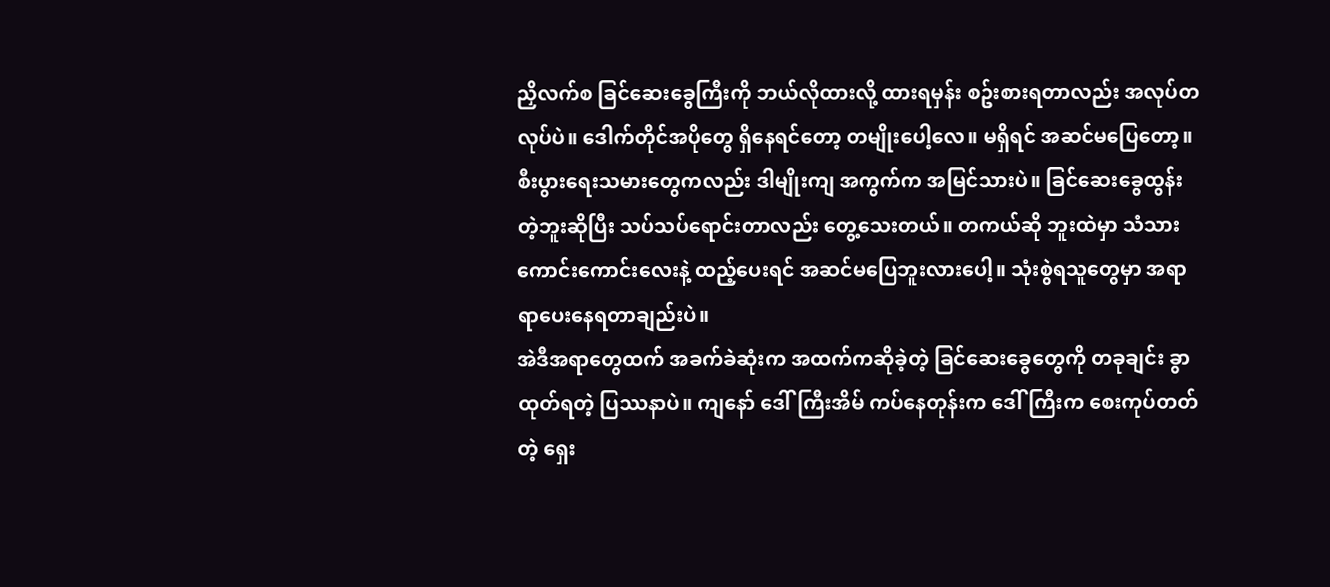ညှိလက်စ ခြင်ဆေးခွေကြီးကို ဘယ်လိုထားလို့ ထားရမှန်း စဥ်းစားရတာလည်း အလုပ်တလုပ်ပဲ။ ဒေါက်တိုင်အပိုတွေ ရှိနေရင်တော့ တမျိုးပေါ့လေ။ မရှိရင် အဆင်မပြေတော့။ စီးပွားရေးသမားတွေကလည်း ဒါမျိုးကျ အကွက်က အမြင်သားပဲ။ ခြင်ဆေးခွေထွန်းတဲ့ဘူးဆိုပြီး သပ်သပ်ရောင်းတာလည်း တွေ့သေးတယ်။ တကယ်ဆို ဘူးထဲမှာ သံသားကောင်းကောင်းလေးနဲ့ ထည့်ပေးရင် အဆင်မပြေဘူးလားပေါ့။ သုံးစွဲရသူတွေမှာ အရာရာပေးနေရတာချည်းပဲ။
အဲဒီအရာတွေထက် အခက်ခဲဆုံးက အထက်ကဆိုခဲ့တဲ့ ခြင်ဆေးခွေတွေကို တခုချင်း ခွာထုတ်ရတဲ့ ပြဿနာပဲ။ ကျနော် ဒေါ်ကြီးအိမ် ကပ်နေတုန်းက ဒေါ်ကြီးက စေးကုပ်တတ်တဲ့ ရှေး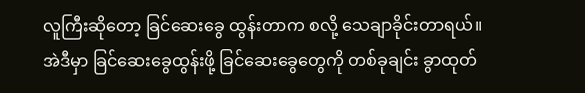လူကြီးဆိုတော့ ခြင်ဆေးခွေ ထွန်းတာက စလို့ သေချာခိုင်းတာရယ်။ အဲဒီမှာ ခြင်ဆေးခွေထွန်းဖို့ ခြင်ဆေးခွေတွေကို တစ်ခုချင်း ခွာထုတ်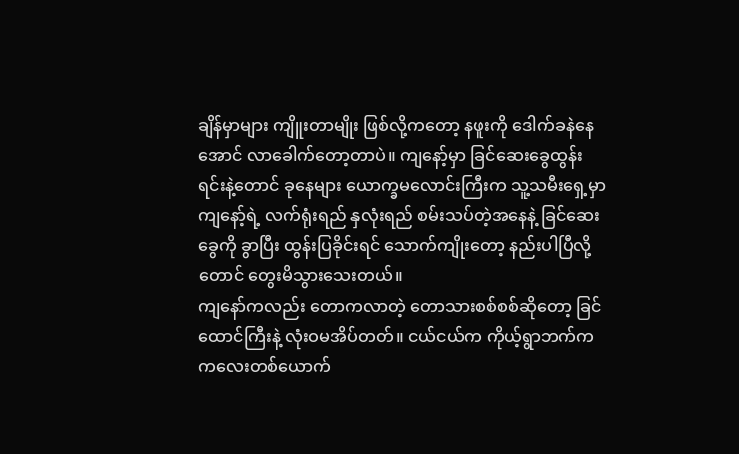ချိန်မှာများ ကျိူးတာမျိုး ဖြစ်လို့ကတော့ နဖူးကို ဒေါက်ခနဲနေအောင် လာခေါက်တော့တာပဲ။ ကျနော့်မှာ ခြင်ဆေးခွေထွန်းရင်းနဲ့တောင် ခုနေများ ယောက္ခမလောင်းကြီးက သူ့သမီးရှေ့မှာ ကျနော့်ရဲ့ လက်ရုံးရည် နှလုံးရည် စမ်းသပ်တဲ့အနေနဲ့ ခြင်ဆေးခွေကို ခွာပြီး ထွန်းပြခိုင်းရင် သောက်ကျိုးတော့ နည်းပါပြီလို့တောင် တွေးမိသွားသေးတယ်။
ကျနော်ကလည်း တောကလာတဲ့ တောသားစစ်စစ်ဆိုတော့ ခြင်ထောင်ကြီးနဲ့ လုံးဝမအိပ်တတ်။ ငယ်ငယ်က ကိုယ့်ရွာဘက်က ကလေးတစ်ယောက်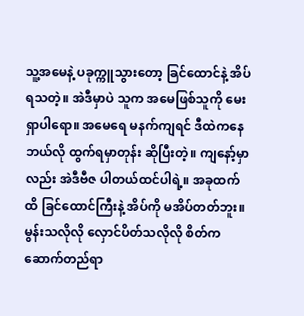သူ့အမေနဲ့ ပခုက္ကူသွားတော့ ခြင်ထောင်နဲ့ အိပ်ရသတဲ့။ အဲဒီမှာပဲ သူက အမေဖြစ်သူကို မေးရှာပါရော။ အမေရေ မနက်ကျရင် ဒီထဲကနေ ဘယ်လို ထွက်ရမှာတုန်း ဆိုပြီးတဲ့။ ကျနော့်မှာလည်း အဲဒီဗီဇ ပါတယ်ထင်ပါရဲ့။ အခုထက်ထိ ခြင်ထောင်ကြီးနဲ့ အိပ်ကို မအိပ်တတ်ဘူး။ မွန်းသလိုလို လှောင်ပိတ်သလိုလို စိတ်က ဆောက်တည်ရာ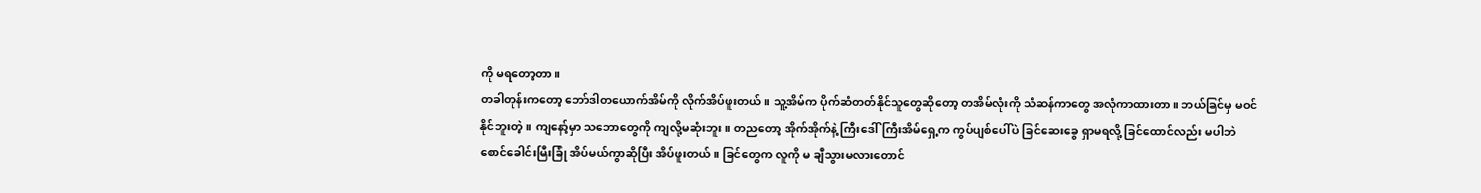ကို မရတော့တာ။
တခါတုန်းကတော့ ဘော်ဒါတယောက်အိမ်ကို လိုက်အိပ်ဖူးတယ်။ သူ့အိမ်က ပိုက်ဆံတတ်နိုင်သူတွေဆိုတော့ တအိမ်လုံးကို သံဆန်ကာတွေ အလုံကာထားတာ။ ဘယ်ခြင်မှ မဝင်နိုင်ဘူးတဲ့။ ကျနော့်မှာ သဘောတွေကို ကျလို့မဆုံးဘူး။ တညတော့ အိုက်အိုက်နဲ့ ကြီးဒေါ်ကြီးအိမ်ရှေ့က ကွပ်ပျစ်ပေါ်ပဲ ခြင်ဆေးခွေ ရှာမရလို့ ခြင်ထောင်လည်း မပါဘဲ စောင်ခေါင်းမြီးခြုံ အိပ်မယ်ကွာဆိုပြီး အိပ်ဖူးတယ်။ ခြင်တွေက လူကို မ ချီသွားမလားတောင်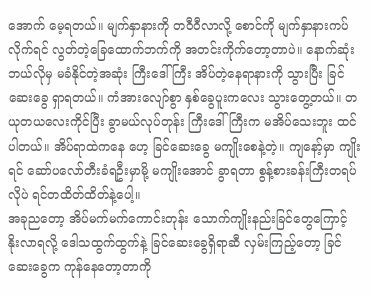အောက် မေ့ရတယ်။ မျက်နှာနားကို တဝီဝီလာလို့ စောင်ကို မျက်နှာနားကပ်လိုက်ရင် လွတ်တဲ့ခြေထောက်ဘက်ကို အတင်းကိုက်တော့တာပဲ။ နောက်ဆုံး ဘယ်လိုမှ မခံနိုင်တဲ့အဆုံး ကြီးဒေါ်ကြီး အိပ်တဲ့နေရာနားကို သွားပြီး ခြင်ဆေးခွေ ရှာရတယ်။ ကံအားလျော်စွာ နှစ်ခွေပူးကလေး သွားတွေ့တယ်။ တယုတယလေးကိုင်ပြီး ခွာမယ်လုပ်တုန်း ကြီးဒေါ်ကြီးက မအိပ်သေးဘူး ထင်ပါတယ်။ အိပ်ရာထဲကနေ ဟေ့ ခြင်ဆေးခွေ မကျိုးစေနဲ့တဲ့။ ကျနော့်မှာ ကျိုးရင် ဆော်ပလော်တီးခံရဦးမှာမို့ မကျိုးအောင် ခွာရတာ စွန့်စားခန်းကြီးတရပ်လိုပဲ ရင်တထိတ်ထိတ်နဲ့ပေါ့။
အခုညတော့ အိပ်မက်မက်ကောင်းတုန်း သောက်ကျိုးနည်းခြင်တွေကြောင့် နိုးလာရလို့ ဒေါသထွက်ထွက်နဲ့ ခြင်ဆေးခွေရှိရာဆီ လှမ်းကြည့်တော့ ခြင်ဆေးခွေက ကုန်နေတော့တာကို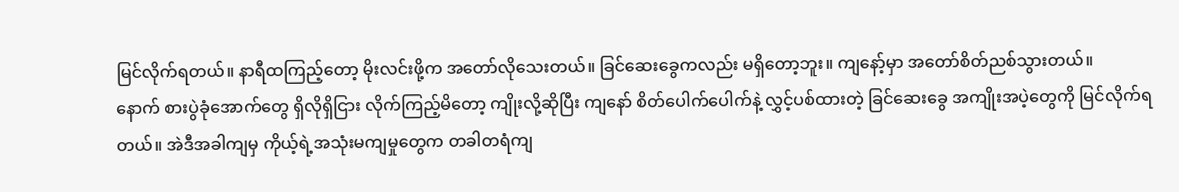မြင်လိုက်ရတယ်။ နာရီထကြည့်တော့ မိုးလင်းဖို့က အတော်လိုသေးတယ်။ ခြင်ဆေးခွေကလည်း မရှိတော့ဘူး။ ကျနော့်မှာ အတော်စိတ်ညစ်သွားတယ်။
နောက် စားပွဲခုံအောက်တွေ ရှိလိုရှိငြား လိုက်ကြည့်မိတော့ ကျိုးလို့ဆိုပြီး ကျနော် စိတ်ပေါက်ပေါက်နဲ့ လွှင့်ပစ်ထားတဲ့ ခြင်ဆေးခွေ အကျိုးအပဲ့တွေကို မြင်လိုက်ရတယ်။ အဲဒီအခါကျမှ ကိုယ့်ရဲ့အသုံးမကျမှုတွေက တခါတရံကျ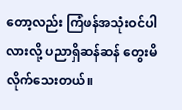တော့လည်း ကြံဖန်အသုံးဝင်ပါလားလို့ ပညာရှိဆန်ဆန် တွေးမိလိုက်သေးတယ်။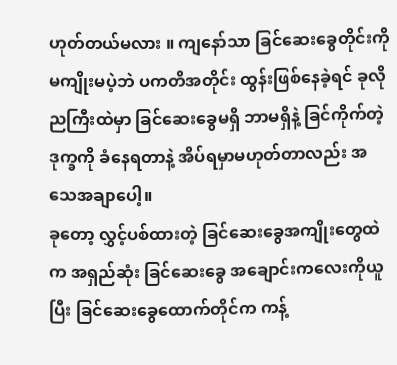ဟုတ်တယ်မလား ။ ကျနော်သာ ခြင်ဆေးခွေတိုင်းကို မကျိုးမပဲ့ဘဲ ပကတိအတိုင်း ထွန်းဖြစ်နေခဲ့ရင် ခုလိုညကြီးထဲမှာ ခြင်ဆေးခွေမရှိ ဘာမရှိနဲ့ ခြင်ကိုက်တဲ့ဒုက္ခကို ခံနေရတာနဲ့ အိပ်ရမှာမဟုတ်တာလည်း အသေအချာပေါ့။
ခုတော့ လွှင့်ပစ်ထားတဲ့ ခြင်ဆေးခွေအကျိုးတွေထဲက အရှည်ဆုံး ခြင်ဆေးခွေ အချောင်းကလေးကိုယူပြီး ခြင်ဆေးခွေထောက်တိုင်က ကန့်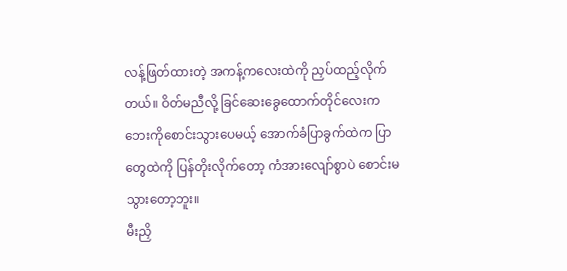လန့်ဖြတ်ထားတဲ့ အကန့်ကလေးထဲကို ညှပ်ထည့်လိုက်တယ်။ ဝိတ်မညီလို့ ခြင်ဆေးခွေထောက်တိုင်လေးက ဘေးကိုစောင်းသွားပေမယ့် အောက်ခံပြာခွက်ထဲက ပြာတွေထဲကို ပြန်တိုးလိုက်တော့ ကံအားလျော်စွာပဲ စောင်းမသွားတော့ဘူး။
မီးညှိ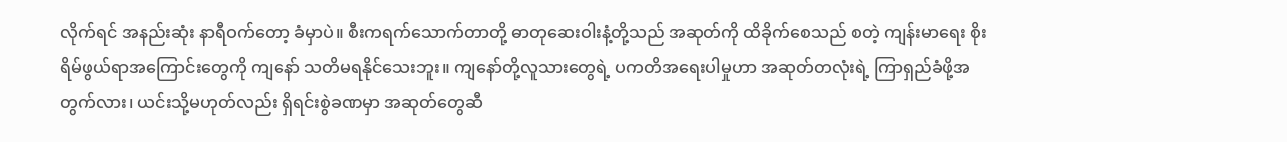လိုက်ရင် အနည်းဆုံး နာရီဝက်တော့ ခံမှာပဲ။ စီးကရက်သောက်တာတို့ ဓာတုဆေးဝါးနံ့တို့သည် အဆုတ်ကို ထိခိုက်စေသည် စတဲ့ ကျန်းမာရေး စိုးရိမ်ဖွယ်ရာအကြောင်းတွေကို ကျနော် သတိမရနိုင်သေးဘူး။ ကျနော်တို့လူသားတွေရဲ့ ပကတိအရေးပါမှုဟာ အဆုတ်တလုံးရဲ့ ကြာရှည်ခံဖို့အတွက်လား၊ ယင်းသို့မဟုတ်လည်း ရှိရင်းစွဲခဏမှာ အဆုတ်တွေဆီ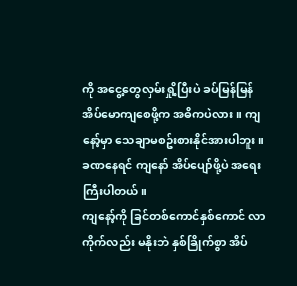ကို အငွေ့တွေလှမ်းရှို့ပြီးပဲ ခပ်မြန်မြန် အိပ်မောကျစေဖို့က အဓိကပဲလား။ ကျနော့်မှာ သေချာမစဥ်းစားနိုင်အားပါဘူး။ ခဏနေရင် ကျနော် အိပ်ပျော်ဖို့ပဲ အရေးကြီးပါတယ်။
ကျနော့်ကို ခြင်တစ်ကောင်နှစ်ကောင် လာကိုက်လည်း မနိုးဘဲ နှစ်ခြိုက်စွာ အိပ်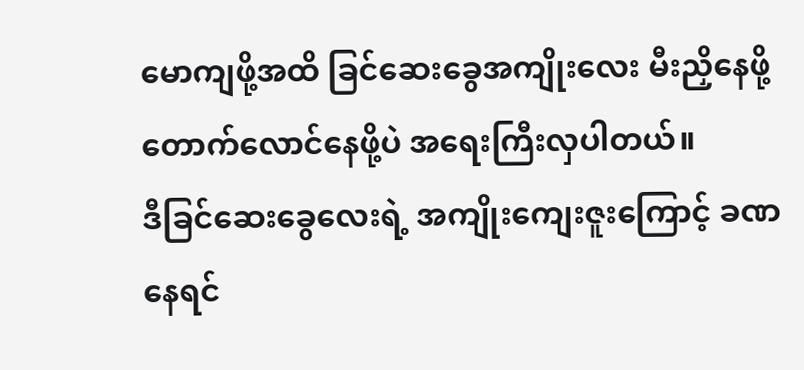မောကျဖို့အထိ ခြင်ဆေးခွေအကျိုးလေး မီးညှိနေဖို့ တောက်လောင်နေဖို့ပဲ အရေးကြီးလှပါတယ်။
ဒီခြင်ဆေးခွေလေးရဲ့ အကျိုးကျေးဇူးကြောင့် ခဏနေရင်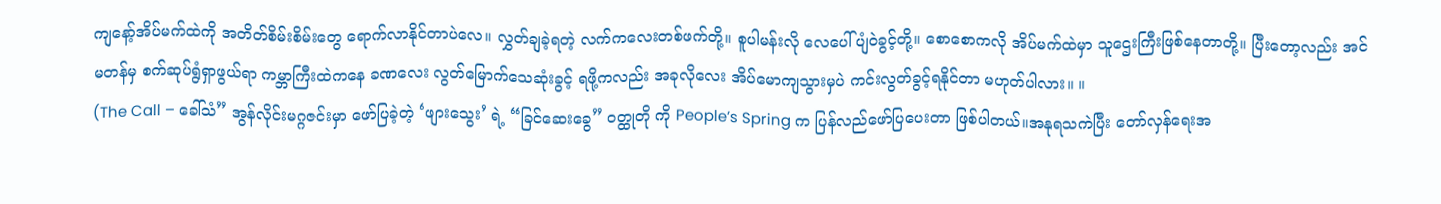ကျနော့်အိပ်မက်ထဲကို အတိတ်စိမ်းစိမ်းတွေ ရောက်လာနိုင်တာပဲလေ။ လွှတ်ချခဲ့ရတဲ့ လက်ကလေးတစ်ဖက်တို့။ စူပါမန်းလို လေပေါ်ပျံဝဲခွင့်တို့။ စောစောကလို အိပ်မက်ထဲမှာ သူဌေးကြီးဖြစ်နေတာတို့။ ပြီးတော့လည်း အင်မတန်မှ စက်ဆုပ်ရွံရှာဖွယ်ရာ ကမ္ဘာကြီးထဲကနေ ခဏလေး လွတ်မြောက်သေဆုံးခွင့် ရဖို့ကလည်း အခုလိုလေး အိပ်မောကျသွားမှပဲ ကင်းလွတ်ခွင့်ရနိုင်တာ မဟုတ်ပါလား။ ။
(The Call – ခေါ်သံ” အွန်လိုင်းမဂ္ဂဇင်းမှာ ဖော်ပြခဲ့တဲ့ ‘ဖျားသွေး’ ရဲ့ “ခြင်ဆေးခွေ” ဝတ္ထုတို ကို People’s Spring က ပြန်လည်ဖော်ပြပေးတာ ဖြစ်ပါတယ်။အနုရသကဲပြီး တော်လှန်ရေးအ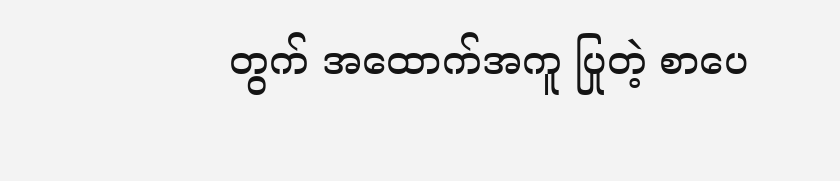တွက် အထောက်အကူ ပြုတဲ့ စာပေ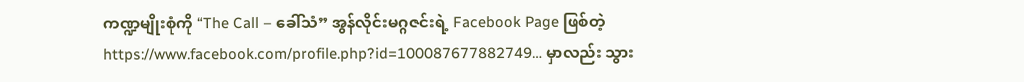ကဏ္ဍမျိုးစုံကို “The Call – ခေါ်သံ” အွန်လိုင်းမဂ္ဂဇင်းရဲ့ Facebook Page ဖြစ်တဲ့ https://www.facebook.com/profile.php?id=100087677882749… မှာလည်း သွား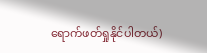ရောက်ဖတ်ရှုနိုင်ပါတယ်)